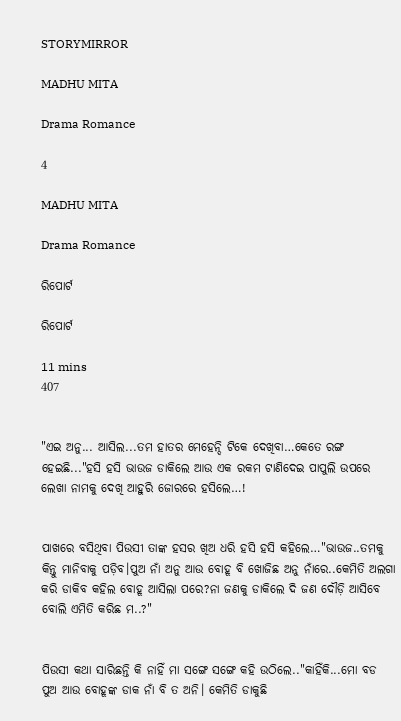STORYMIRROR

MADHU MITA

Drama Romance

4

MADHU MITA

Drama Romance

ରିପୋର୍ଟ

ରିପୋର୍ଟ

11 mins
407


"ଏଇ ଅନୁ... ଆସିଲ...ତମ ହାତର ମେହେନ୍ଦି ଟିକେ ଦେଖିବା…କେତେ ରଙ୍ଗ ହେଇଛି..."ହସି ହସି ଭାଉଜ ଡାକିଲେ ଆଉ ଏକ ରକମ ଟାଣିଦେଇ ପାପୁଲି ଉପରେ ଲେଖା ନାମକୁ ଦେଖି ଆହୁରି ଜୋରରେ ହସିଲେ…!


ପାଖରେ ବସିଥିବା ପିଉସୀ ତାଙ୍କ ହସର ଖିଅ ଧରି ହସି ହସି କହିଲେ…"ଭାଉଜ..ତମକୁ କିନ୍ତୁ ମାନିବାକୁ ପଡ଼ିବ।ପୁଅ ନାଁ ଅନୁ ଆଉ ବୋହୂ ବି ଖୋଜିଛ ଅନୁ ନାଁରେ..କେମିତି ଅଲଗା କରି ଡାକିବ କହିଲ ବୋହୂ ଆସିଲା ପରେ?ନା ଜଣକୁ ଡାକିଲେ ଦି ଜଣ ଦୌଡ଼ି ଆସିବେ ବୋଲି ଏମିତି କରିଛ ମ..?"


ପିଉସୀ କଥା ସାରିଛନ୍ତି କି ନାହିଁ ମା ସଙ୍ଗେ ସଙ୍ଗେ କହି ଉଠିଲେ.."କାହିଁକି...ମୋ ବଡ ପୁଅ ଆଉ ବୋହୂଙ୍କ ଡାକ ନାଁ ବି ତ ଅନି। କେମିତି ଡାକୁଛି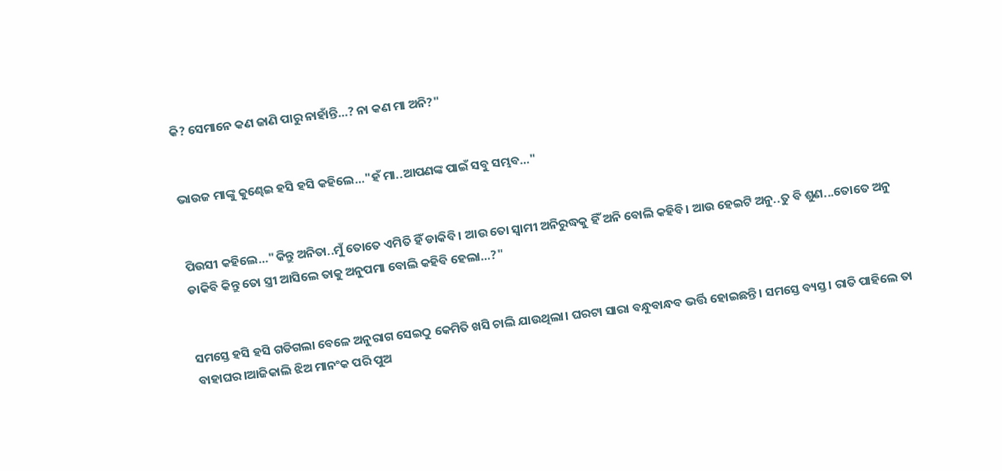କି? ସେମାନେ କଣ ଜାଣି ପାରୁ ନାହାଁନ୍ତି…? ନା କଣ ମା ଅନି?"


ଭାଉଜ ମାଙ୍କୁ କୁଣ୍ଢେଇ ହସି ହସି କହିଲେ…"ହଁ ମା..ଆପଣଙ୍କ ପାଇଁ ସବୁ ସମ୍ଭବ…"


ପିଉସୀ କହିଲେ…"କିନ୍ତୁ ଅନିତା..ମୁଁ ତୋତେ ଏମିତି ହିଁ ଡାକିବି। ଆଉ ତୋ ସ୍ବାମୀ ଅନିରୁଦ୍ଧକୁ ହିଁ ଅନି ବୋଲି କହିବି। ଆଉ ହେଇଟି ଅନୁ..ତୁ ବି ଶୁଣ...ତୋତେ ଅନୁ ଡାକିବି କିନ୍ତୁ ତୋ ସ୍ତ୍ରୀ ଆସିଲେ ତାକୁ ଅନୁପମା ବୋଲି କହିବି ହେଲା…?"


ସମସ୍ତେ ହସି ହସି ଗଡିଗଲା ବେଳେ ଅନୁରାଗ ସେଇଠୁ କେମିତି ଖସି ଚାଲି ଯାଉଥିଲା। ଘରଟା ସାରା ବନ୍ଧୁବାନ୍ଧବ ଭର୍ତ୍ତି ହୋଇଛନ୍ତି। ସମସ୍ତେ ବ୍ୟସ୍ତ। ରାତି ପାହିଲେ ତା ବାହାଘର।ଆଜିକାଲି ଝିଅ ମାନଂକ ପରି ପୁଅ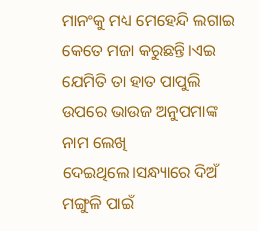ମାନଂକୁ ମଧ୍ୟ ମେହେନ୍ଦି ଲଗାଇ କେତେ ମଜା କରୁଛନ୍ତି।ଏଇ ଯେମିତି ତା ହାତ ପାପୁଲି ଉପରେ ଭାଉଜ ଅନୁପମାଙ୍କ ନାମ ଲେଖି ଦେଇଥିଲେ।ସନ୍ଧ୍ୟାରେ ଦିଅଁ ମଙ୍ଗୁଳି ପାଇଁ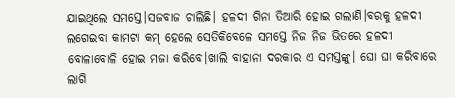ଯାଇଥିଲେ ସମସ୍ତେ।ସଜବାଜ ଚାଲିଛି। ହଳଦୀ ଗିନା ତିଆରି ହୋଇ ଗଲାଣି।ବରକୁ ହଳଦୀ ଲଗେଇବା କାମଟା କମ୍ ହେଲେ ସେତିକିବେଳେ ସମସ୍ତେ ନିଜ ନିଜ ଭିତରେ ହଳଦୀ ବୋଳାବୋଳି ହୋଇ ମଜା କରିବେ।ଖାଲି ବାହାନା ଦରକାର ଏ ସମସ୍ତଙ୍କୁ। ଘୋ ଘା କରିବାରେ ଲାଗି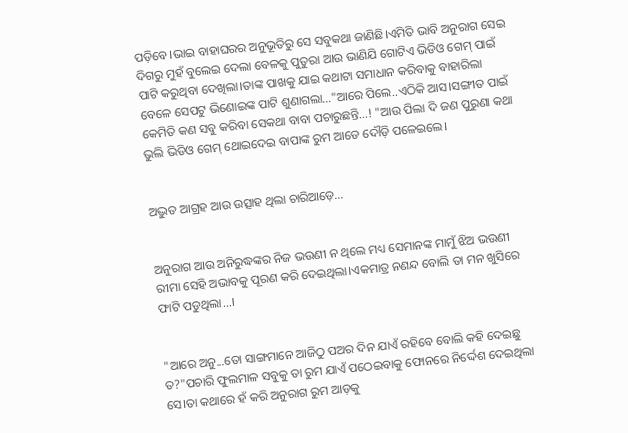ପଡ଼ିବେ।ଭାଇ ବାହାଘରର ଅନୁଭୂତିରୁ ସେ ସବୁକଥା ଜାଣିଛି।ଏମିତି ଭାବି ଅନୁରାଗ ସେଇ ଦିଗରୁ ମୁହଁ ବୁଲେଇ ଦେଲା ବେଳକୁ ପୁତୁରା ଆଉ ଭାଣିଯି ଗୋଟିଏ ଭିଡିଓ ଗେମ୍ ପାଇଁ ପାଟି କରୁଥିବା ଦେଖିଲା।ତାଙ୍କ ପାଖକୁ ଯାଇ କଥାଟା ସମାଧାନ କରିବାକୁ ବାହାରିଲା ବେଳେ ସେପଟୁ ଭିଣୋଇଙ୍କ ପାଟି ଶୁଣାଗଲା…"ଆରେ ପିଲେ..ଏଠିକି ଆସ।ସଙ୍ଗୀତ ପାଇଁ କେମିତି କଣ ସବୁ କରିବା ସେକଥା ବାବା ପଚାରୁଛନ୍ତି…! "ଆଉ ପିଲା ଦି ଜଣ ପୁରୁଣା କଥା ଭୁଲି ଭିଡିଓ ଗେମ୍ ଥୋଇଦେଇ ବାପାଙ୍କ ରୁମ ଆଡେ ଦୌଡ଼ି ପଳେଇଲେ।


ଅଦ୍ଭୁତ ଆଗ୍ରହ ଆଉ ଉତ୍ସାହ ଥିଲା ଚାରିଆଡ଼େ...


ଅନୁରାଗ ଆଉ ଅନିରୁଦ୍ଧଙ୍କର ନିଜ ଭଉଣୀ ନ ଥିଲେ ମଧ୍ୟ ସେମାନଙ୍କ ମାମୁଁ ଝିଅ ଭଉଣୀ ରୀମା ସେହି ଅଭାବକୁ ପୂରଣ କରି ଦେଇଥିଲା।ଏକମାତ୍ର ନଣନ୍ଦ ବୋଲି ତା ମନ ଖୁସିରେ ଫାଟି ପଡୁଥିଲା...।


"ଆରେ ଅନୁ...ତୋ ସାଙ୍ଗମାନେ ଆଜିଠୁ ପଅର ଦିନ ଯାଏଁ ରହିବେ ବୋଲି କହି ଦେଇଛୁ ତ?"ପଚାରି ଫୁଲମାଳ ସବୁକୁ ତା ରୁମ ଯାଏଁ ପଠେଇବାକୁ ଫୋନରେ ନିର୍ଦ୍ଦେଶ ଦେଇଥିଲା ସେ।ତା କଥାରେ ହଁ କରି ଅନୁରାଗ ରୁମ ଆଡ଼କୁ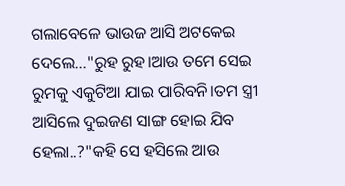ଗଲାବେଳେ ଭାଉଜ ଆସି ଅଟକେଇ ଦେଲେ…"ରୁହ ରୁହ।ଆଉ ତମେ ସେଇ ରୁମକୁ ଏକୁଟିଆ ଯାଇ ପାରିବନି।ତମ ସ୍ତ୍ରୀ ଆସିଲେ ଦୁଇଜଣ ସାଙ୍ଗ ହୋଇ ଯିବ ହେଲା..?"କହି ସେ ହସିଲେ ଆଉ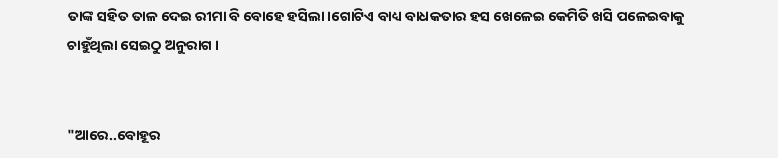ତାଙ୍କ ସହିତ ତାଳ ଦେଇ ରୀମା ବି ବୋହେ ହସିଲା।ଗୋଟିଏ ବାଧ୍ୟ ବାଧକତାର ହସ ଖେଳେଇ କେମିତି ଖସି ପଳେଇବାକୁ ଚାହୁଁଥିଲା ସେଇଠୁ ଅନୁରାଗ ।


"ଆରେ..ବୋହୂର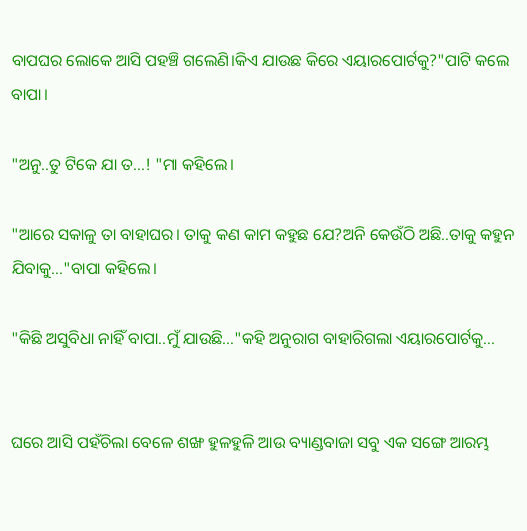ବାପଘର ଲୋକେ ଆସି ପହଞ୍ଚି ଗଲେଣି।କିଏ ଯାଉଛ କିରେ ଏୟାରପୋର୍ଟକୁ?"ପାଟି କଲେ ବାପା।

"ଅନୁ..ତୁ ଟିକେ ଯା ତ…! "ମା କହିଲେ।

"ଆରେ ସକାଳୁ ତା ବାହାଘର। ତାକୁ କଣ କାମ କହୁଛ ଯେ?ଅନି କେଉଁଠି ଅଛି..ତାକୁ କହୁନ ଯିବାକୁ..."ବାପା କହିଲେ।

"କିଛି ଅସୁବିଧା ନାହିଁ ବାପା..ମୁଁ ଯାଉଛି…"କହି ଅନୁରାଗ ବାହାରିଗଲା ଏୟାରପୋର୍ଟକୁ…


ଘରେ ଆସି ପହଁଚିଲା ବେଳେ ଶଙ୍ଖ ହୁଳହୁଳି ଆଉ ବ୍ୟାଣ୍ଡବାଜା ସବୁ ଏକ ସଙ୍ଗେ ଆରମ୍ଭ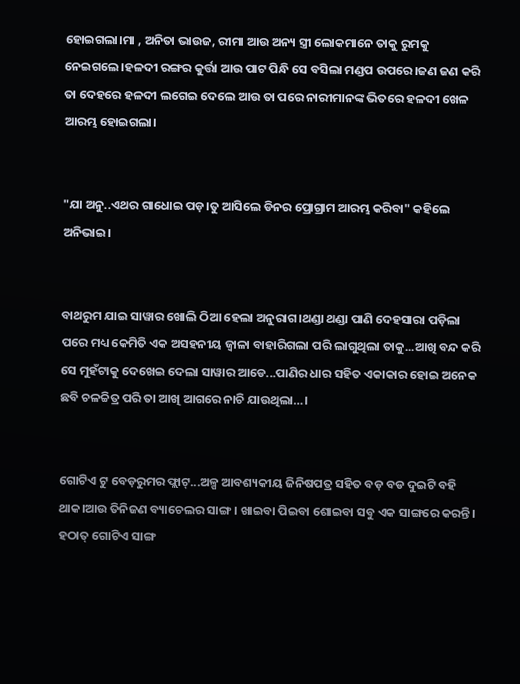ହୋଇଗଲା।ମା , ଅନିତା ଭାଉଜ, ରୀମା ଆଉ ଅନ୍ୟ ସ୍ତ୍ରୀ ଲୋକମାନେ ତାକୁ ରୁମକୁ ନେଇଗଲେ।ହଳଦୀ ରଙ୍ଗର କୁର୍ତ୍ତା ଆଉ ପାଟ ପିନ୍ଧି ସେ ବସିଲା ମଣ୍ଡପ ଉପରେ।ଜଣ ଜଣ କରି ତା ଦେହରେ ହଳଦୀ ଲଗେଇ ଦେଲେ ଆଉ ତା ପରେ ନାରୀମାନଙ୍କ ଭିତରେ ହଳଦୀ ଖେଳ ଆରମ୍ଭ ହୋଇଗଲା।


"ଯା ଅନୁ..ଏଥର ଗାଧୋଇ ପଡ଼।ତୁ ଆସିଲେ ଡିନର ପ୍ରୋଗ୍ରାମ ଆରମ୍ଭ କରିବା" କହିଲେ ଅନିଭାଇ।


ବାଥରୁମ ଯାଇ ସାୱାର ଖୋଲି ଠିଆ ହେଲା ଅନୁରାଗ।ଥଣ୍ଡା ଥଣ୍ଡା ପାଣି ଦେହସାରା ପଡ଼ିଲା ପରେ ମଧ୍ୟ କେମିତି ଏକ ଅସହନୀୟ ଜ୍ଵାଳା ବାହାରିଗଲା ପରି ଲାଗୁଥିଲା ତାକୁ...ଆଖି ବନ୍ଦ କରି ସେ ମୁହଁଟାକୁ ଦେଖେଇ ଦେଲା ସାୱାର ଆଡେ...ପାଣିର ଧାର ସହିତ ଏକାକାର ହୋଇ ଅନେକ ଛବି ଚଳଚ୍ଚିତ୍ର ପରି ତା ଆଖି ଆଗରେ ନାଚି ଯାଉଥିଲା…।


ଗୋଟିଏ ଟୁ ବେଡ଼ରୁମର ଫ୍ଲାଟ୍...ଅଳ୍ପ ଆବଶ୍ୟକୀୟ ଜିନିଷପତ୍ର ସହିତ ବଡ଼ ବଡ ଦୁଇଟି ବହି ଥାକ।ଆଉ ତିନିଜଣ ବ୍ୟାଚେଲର ସାଙ୍ଗ। ଖାଇବା ପିଇବା ଶୋଇବା ସବୁ ଏକ ସାଙ୍ଗରେ କରନ୍ତି। ହଠାତ୍ ଗୋଟିଏ ସାଙ୍ଗ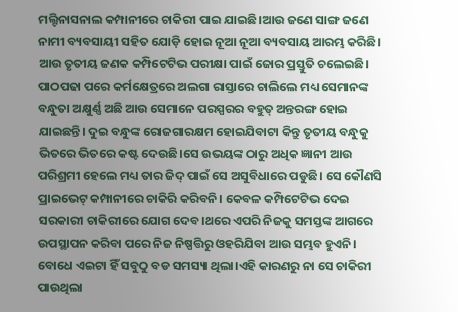ମଲ୍ଟିନାସନାଲ କମ୍ପାନୀରେ ଚାକିରୀ ପାଇ ଯାଇଛି।ଆଉ ଜଣେ ସାଙ୍ଗ ଜଣେ ନାମୀ ବ୍ୟବସାୟୀ ସହିତ ଯୋଡ଼ି ହୋଇ ନୂଆ ନୂଆ ବ୍ୟବସାୟ ଆରମ୍ଭ କରିଛି। ଆଉ ତୃତୀୟ ଜଣକ କମ୍ପିଟେଟିଭ ପରୀକ୍ଷା ପାଇଁ ଜୋର ପ୍ରସ୍ତୁତି ଚଲେଇଛି। ପାଠପଢା ପରେ କର୍ମକ୍ଷେତ୍ରରେ ଅଲଗା ରାସ୍ତାରେ ଚାଲିଲେ ମଧ୍ୟ ସେମାନଙ୍କ ବନ୍ଧୁତା ଅକ୍ଷୁର୍ଣ୍ଣ ଅଛି ଆଉ ସେମାନେ ପରସ୍ପରର ବହୁତ୍ ଅନ୍ତରଙ୍ଗ ହୋଇ ଯାଇଛନ୍ତି। ଦୁଇ ବନ୍ଧୁଙ୍କ ରୋଜଗାରକ୍ଷମ ହୋଇଯିବାଟା କିନ୍ତୁ ତୃତୀୟ ବନ୍ଧୁକୁ ଭିତରେ ଭିତରେ କଷ୍ଟ ଦେଉଛି।ସେ ଉଭୟଙ୍କ ଠାରୁ ଅଧିକ ଜ୍ଞାନୀ ଆଉ ପରିଶ୍ରମୀ ହେଲେ ମଧ୍ୟ ତାର ଜିଦ୍ ପାଇଁ ସେ ଅସୁବିଧାରେ ପଡୁଛି। ସେ କୌଣସି ପ୍ରାଇଭେଟ୍ କମ୍ପାନୀରେ ଚାକିରି କରିବନି। କେବଳ କମ୍ପିଟେଟିଭ ଦେଇ ସରକାରୀ ଚାକିରୀରେ ଯୋଗ ଦେବ।ଥରେ ଏପରି ନିଜକୁ ସମସ୍ତଙ୍କ ଆଗରେ ଉପସ୍ଥାପନ କରିବା ପରେ ନିଜ ନିଷ୍ପତ୍ତିରୁ ଓହରିଯିବା ଆଉ ସମ୍ଭବ ହୁଏନି। ବୋଧେ ଏଇଟା ହିଁ ସବୁଠୁ ବଡ ସମସ୍ୟା ଥିଲା।ଏହି କାରଣରୁ ନା ସେ ଚାକିରୀ ପାଉଥିଲା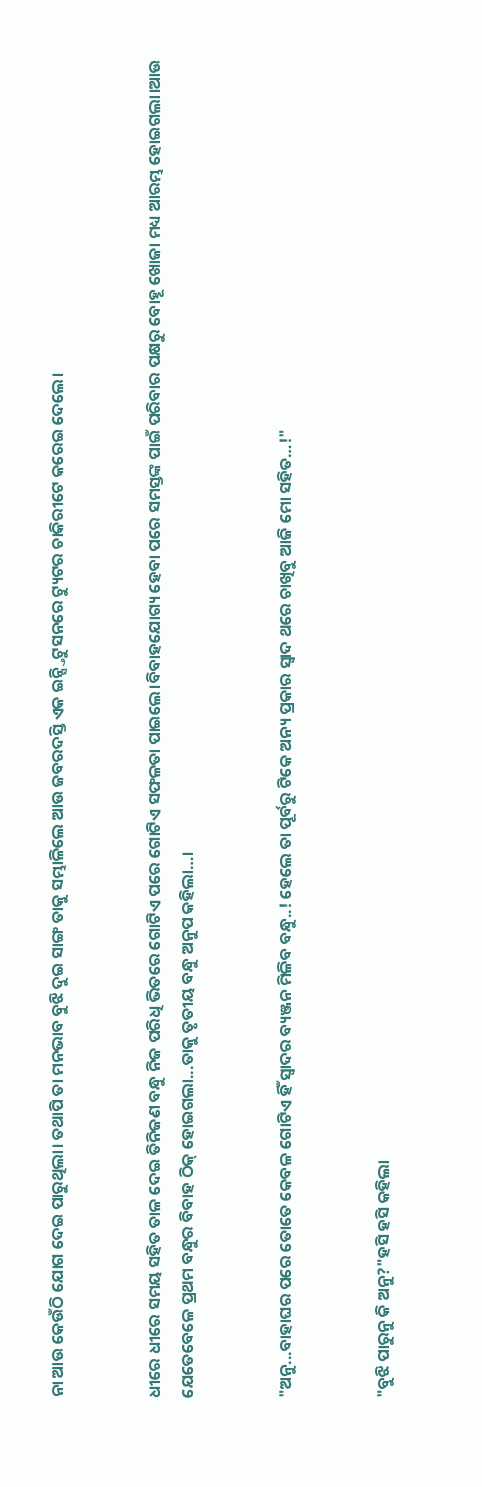ନା ଆଉ କେଉଁଠି ଯୋଗ ଦେଇ ପାରୁଥିଲା। ତଥାପି ତା ମନଭାବ ବୁଝି ଦୁଇ ସାଙ୍ଗ ତାକୁ ସମ୍ଭାଳିଲେ ଆଉ ଜବରଦସ୍ତି ଏକ ଇନ୍ସ୍ତିଟୁସନରେ ଟ୍ୟୁଟର ଚାକିରୀଟେ କରେଇ ଦେଲେ।


ଧୀରେ ଧୀରେ ସମୟ ସହିତ ତାଳ ଦେଇ ତିନିଜଣ ବନ୍ଧୁ ନିଜ ପରିଧି ଭିତରେ ଗୋଟିଏ ପରେ ଗୋଟିଏ ସଫଳତା ପାଇଲେ।ବିବାହଯୋଗ୍ୟ ହେବା ପରେ ସମସ୍ତଙ୍କ ପାଇଁ ପରିବାର ପକ୍ଷରୁ ବୋହୂ ଖୋଜା ମଧ୍ୟ ଆରମ୍ଭ ହୋଇଗଲା।ଆଉ ଯେତେବେଳେ ପ୍ରଥମ ବନ୍ଧୁର ବିବାହ ଠିକ୍ ହୋଇଗଲା...ତାକୁ ତୃତୀୟ ବନ୍ଧୁ ଅନୁପ କହିଲା…।


"ଅନୁ...ବାହାଘର ପରେ ତୋତେ କେବଳ ଗୋଟିଏ ହିଁ ସ୍ୱାଦର ବ୍ୟଞ୍ଜନ ମିଳିବ ବନ୍ଧୁ..! ହେଲେ ତା ପୂର୍ବରୁ ଟିକେ ଅନ୍ୟ ପ୍ରକାର ସ୍ଵାଦ ଥରେ ଚାଖିବୁ ଆଜି ମୋ ସହିତ…!"


"ବୁଝି ପାରୁନୁ କି ଅନୁ?"ହସି ହସି କହିଲା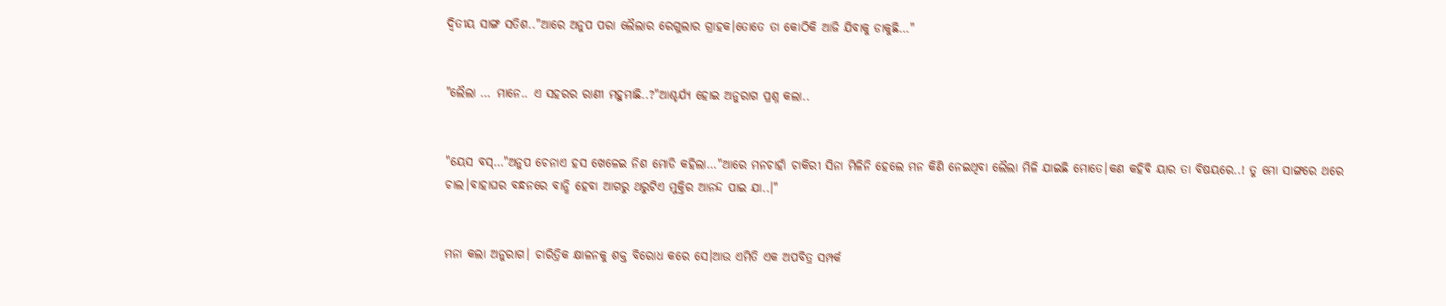ଦ୍ଵିତୀୟ ସାଙ୍ଗ ସତିଶ.."ଆରେ ଅନୁପ ପରା ଲୈଲାର ରେଗୁଲାର ଗ୍ରାହକ।ତୋତେ ତା କୋଠିକି ଆଜି ଯିବାକୁ ଡାକୁଛି…"


"ଲୈଲା … ମାନେ.. ଏ ସହରର ରାଣୀ ମହୁମାଛି..?"ଆଶ୍ଚର୍ଯ୍ୟ ହୋଇ ଅନୁରାଗ ପ୍ରଶ୍ନ କଲା..


"ୟେସ ବସ୍…"ଅନୁପ ଚେନାଏ ହସ ଖେଳେଇ ନିଶ ମୋଡି କହିଲା…"ଆରେ ମନଚାହାଁ ଚାକିରୀ ସିନା ମିଳିନି ହେଲେ ମନ କିଣି ନେଇଥିବା ଲୈଲା ମିଳି ଯାଇଛି ମୋତେ।କଣ କହିବି ୟାର ତା ବିଷୟରେ..! ତୁ ମୋ ସାଙ୍ଗରେ ଥରେ ଚାଲ।ବାହାଘର ବନ୍ଧନରେ ବାନ୍ଧି ହେବା ଆଗରୁ ଥରୁଟିଏ ମୁକ୍ତିର ଆନନ୍ଦ ପାଇ ଯା..।"


ମନା କଲା ଅନୁରାଗ। ଚାରିତ୍ରିକ କ୍ଷାଳନକୁ ଶକ୍ତ ବିରୋଧ କରେ ସେ।ଆଉ ଏମିତି ଏକ ଅପବିତ୍ର ସମ୍ପର୍କ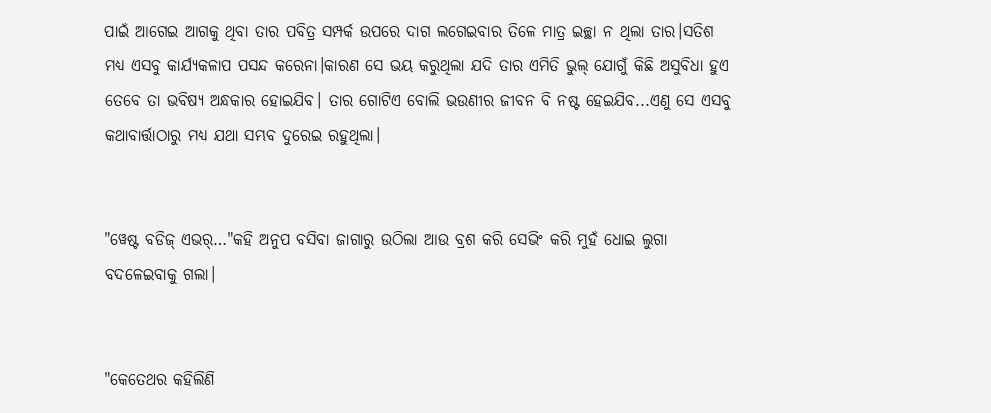ପାଇଁ ଆଗେଇ ଆଗକୁ ଥିବା ତାର ପବିତ୍ର ସମ୍ପର୍କ ଉପରେ ଦାଗ ଲଗେଇବାର ତିଳେ ମାତ୍ର ଇଚ୍ଛା ନ ଥିଲା ତାର।ସତିଶ ମଧ୍ୟ ଏସବୁ କାର୍ଯ୍ୟକଳାପ ପସନ୍ଦ କରେନା।କାରଣ ସେ ଭୟ କରୁଥିଲା ଯଦି ତାର ଏମିତି ଭୁଲ୍ ଯୋଗୁଁ କିଛି ଅସୁବିଧା ହୁଏ ତେବେ ତା ଭବିଷ୍ୟ ଅନ୍ଧକାର ହୋଇଯିବ। ତାର ଗୋଟିଏ ବୋଲି ଭଉଣୀର ଜୀବନ ବି ନଷ୍ଟ ହେଇଯିବ...ଏଣୁ ସେ ଏସବୁ କଥାବାର୍ତ୍ତାଠାରୁ ମଧ୍ୟ ଯଥା ସମ୍ଭବ ଦୁରେଇ ରହୁଥିଲା।


"ୱେଷ୍ଟ ବଡିଜ୍ ଏଭର୍…"କହି ଅନୁପ ବସିବା ଜାଗାରୁ ଉଠିଲା ଆଉ ବ୍ରଶ କରି ସେଭିଂ କରି ମୁହଁ ଧୋଇ ଲୁଗା ବଦଳେଇବାକୁ ଗଲା।


"କେତେଥର କହିଲିଣି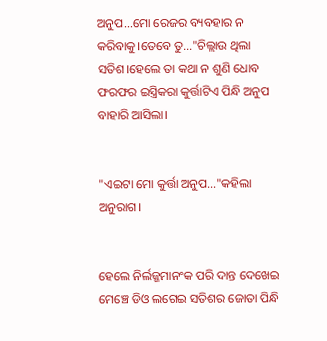ଅନୁପ...ମୋ ରେଜର ବ୍ୟବହାର ନ କରିବାକୁ।ତେବେ ତୁ…"ଚିଲ୍ଲାଉ ଥିଲା ସତିଶ।ହେଲେ ତା କଥା ନ ଶୁଣି ଧୋବ ଫରଫର ଇସ୍ତ୍ରିକରା କୁର୍ତ୍ତାଟିଏ ପିନ୍ଧି ଅନୁପ ବାହାରି ଆସିଲା।


"ଏଇଟା ମୋ କୁର୍ତ୍ତା ଅନୁପ…"କହିଲା ଅନୁରାଗ।


ହେଲେ ନିର୍ଲଜ୍ଜମାନଂକ ପରି ଦାନ୍ତ ଦେଖେଇ ମେଞ୍ଚେ ଡିଓ ଲଗେଇ ସତିଶର ଜୋତା ପିନ୍ଧି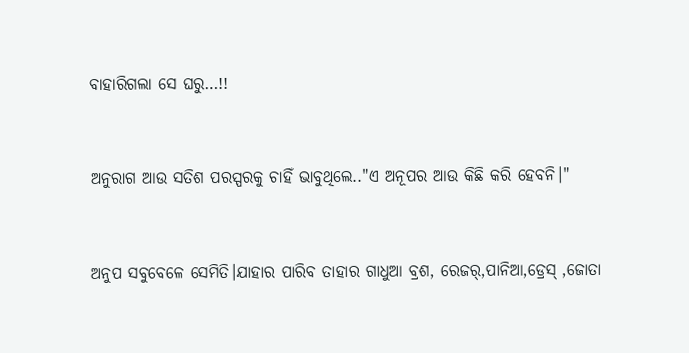ବାହାରିଗଲା ସେ ଘରୁ…!!


ଅନୁରାଗ ଆଉ ସତିଶ ପରସ୍ପରକୁ ଚାହିଁ ଭାବୁଥିଲେ.."ଏ ଅନୂପର ଆଉ କିଛି କରି ହେବନି।"


ଅନୁପ ସବୁବେଳେ ସେମିତି।ଯାହାର ପାରିବ ତାହାର ଗାଧୁଆ ବ୍ରଶ, ରେଜର୍,ପାନିଆ,ଡ୍ରେସ୍ ,ଜୋତା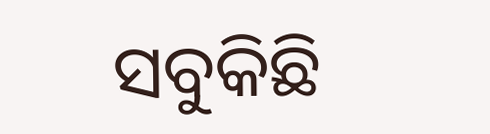ସବୁକିଛି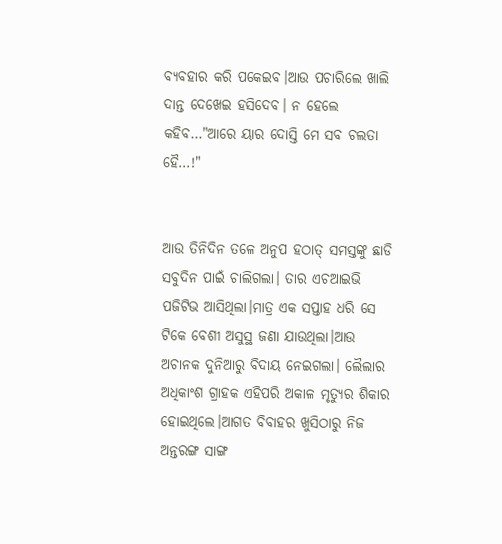ବ୍ୟବହାର କରି ପକେଇବ।ଆଉ ପଚାରିଲେ ଖାଲି ଦାନ୍ତ ଦେଖେଇ ହସିଦେବ। ନ ହେଲେ କହିବ…"ଆରେ ୟାର ଦୋସ୍ତି ମେ ସବ ଚଲତା ହୈ…!"


ଆଉ ତିନିଦିନ ତଳେ ଅନୁପ ହଠାତ୍ ସମସ୍ତଙ୍କୁ ଛାଡି ସବୁଦିନ ପାଇଁ ଚାଲିଗଲା। ତାର ଏଚଆଇଭି ପଜିଟିଭ ଆସିଥିଲା।ମାତ୍ର ଏକ ସପ୍ତାହ ଧରି ସେ ଟିକେ ବେଶୀ ଅସୁସ୍ଥ ଜଣା ଯାଉଥିଲା।ଆଉ ଅଚାନକ ଦୁନିଆରୁ ବିଦାୟ ନେଇଗଲା। ଲୈଲାର ଅଧିକାଂଶ ଗ୍ରାହକ ଏହିପରି ଅକାଳ ମୃତ୍ୟୁର ଶିକାର ହୋଇଥିଲେ।ଆଗତ ବିବାହର ଖୁସିଠାରୁ ନିଜ ଅନ୍ତରଙ୍ଗ ସାଙ୍ଗ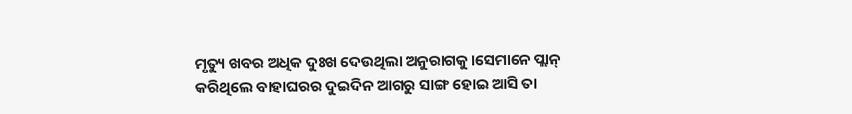ମୃତ୍ୟୁ ଖବର ଅଧିକ ଦୁଃଖ ଦେଉଥିଲା ଅନୁରାଗକୁ।ସେମାନେ ପ୍ଲାନ୍ କରିଥିଲେ ବାହାଘରର ଦୁଇଦିନ ଆଗରୁ ସାଙ୍ଗ ହୋଇ ଆସି ତା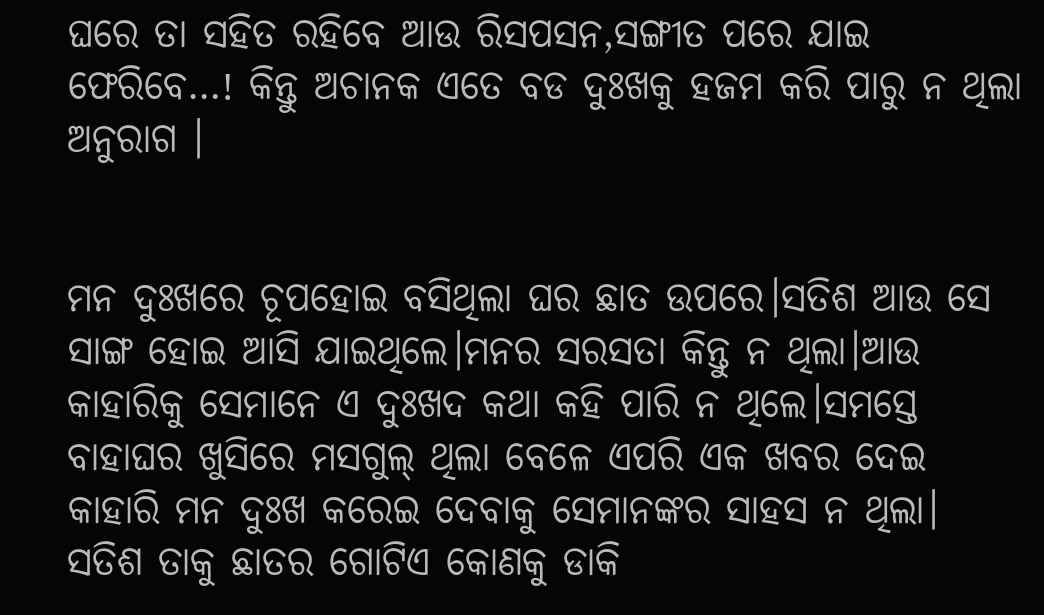ଘରେ ତା ସହିତ ରହିବେ ଆଉ ରିସପସନ,ସଙ୍ଗୀତ ପରେ ଯାଇ ଫେରିବେ…! କିନ୍ତୁ ଅଚାନକ ଏତେ ବଡ ଦୁଃଖକୁ ହଜମ କରି ପାରୁ ନ ଥିଲା ଅନୁରାଗ ।


ମନ ଦୁଃଖରେ ଚୂପହୋଇ ବସିଥିଲା ଘର ଛାତ ଉପରେ।ସତିଶ ଆଉ ସେ ସାଙ୍ଗ ହୋଇ ଆସି ଯାଇଥିଲେ।ମନର ସରସତା କିନ୍ତୁ ନ ଥିଲା।ଆଉ କାହାରିକୁ ସେମାନେ ଏ ଦୁଃଖଦ କଥା କହି ପାରି ନ ଥିଲେ।ସମସ୍ତେ ବାହାଘର ଖୁସିରେ ମସଗୁଲ୍ ଥିଲା ବେଳେ ଏପରି ଏକ ଖବର ଦେଇ କାହାରି ମନ ଦୁଃଖ କରେଇ ଦେବାକୁ ସେମାନଙ୍କର ସାହସ ନ ଥିଲା। ସତିଶ ତାକୁ ଛାତର ଗୋଟିଏ କୋଣକୁ ଡାକି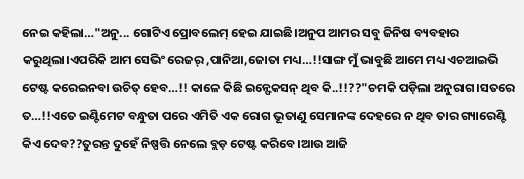ନେଇ କହିଲା…"ଅନୁ... ଗୋଟିଏ ପ୍ରୋବଲେମ୍ ହେଇ ଯାଇଛି।ଅନୁପ ଆମର ସବୁ ଜିନିଷ ବ୍ୟବହାର କରୁଥିଲା।ଏପରିକି ଆମ ସେଭିଂ ରେଜର୍ ,ପାନିଆ,ଜୋତା ମଧ୍ୟ…!!ସାଙ୍ଗ ମୁଁ ଭାବୁଛି ଆମେ ମଧ୍ୟ ଏଚଆଇଭି ଟେଷ୍ଟ କରେଇନବା ଉଚିତ୍ ହେବ…!! କାଳେ କିଛି ଇନ୍ଫେକସନ୍ ଥିବ କି..!!??"ଚମକି ପଡ଼ିଲା ଅନୁରାଗ।ସତରେ ତ…!!ଏତେ ଇଣ୍ଟିମେଟ ବନ୍ଧୁତା ପରେ ଏମିତି ଏକ ରୋଗ ଭୂତାଣୁ ସେମାନଙ୍କ ଦେହରେ ନ ଥିବ ତାର ଗ୍ୟାରେଣ୍ଟି କିଏ ଦେବ??ତୁରନ୍ତ ଦୁହେଁ ନିଷ୍ପତ୍ତି ନେଲେ ବ୍ଲଡ଼ ଟେଷ୍ଟ କରିବେ।ଆଉ ଆଜି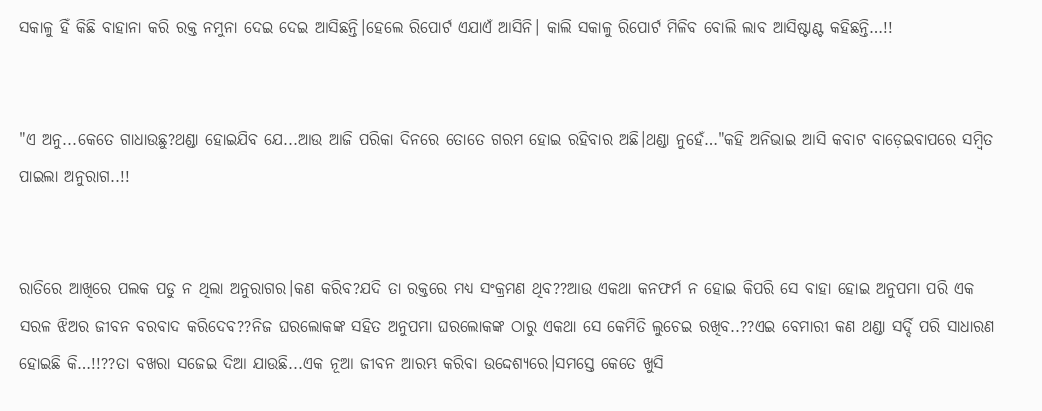ସକାଳୁ ହିଁ କିଛି ବାହାନା କରି ରକ୍ତ ନମୁନା ଦେଇ ଦେଇ ଆସିଛନ୍ତି।ହେଲେ ରିପୋର୍ଟ ଏଯାଏଁ ଆସିନି। କାଲି ସକାଳୁ ରିପୋର୍ଟ ମିଳିବ ବୋଲି ଲାବ ଆସିଷ୍ଟାଣ୍ଟ କହିଛନ୍ତି…!!


"ଏ ଅନୁ...କେତେ ଗାଧାଉଛୁ?ଥଣ୍ଡା ହୋଇଯିବ ଯେ...ଆଉ ଆଜି ପରିକା ଦିନରେ ତୋତେ ଗରମ ହୋଇ ରହିବାର ଅଛି।ଥଣ୍ଡା ନୁହେଁ…"କହି ଅନିଭାଇ ଆସି କବାଟ ବାଡ଼େଇବାପରେ ସମ୍ବିତ ପାଇଲା ଅନୁରାଗ..!!


ରାତିରେ ଆଖିରେ ପଲକ ପଡୁ ନ ଥିଲା ଅନୁରାଗର।କଣ କରିବ?ଯଦି ତା ରକ୍ତରେ ମଧ୍ୟ ସଂକ୍ରମଣ ଥିବ??ଆଉ ଏକଥା କନଫର୍ମ ନ ହୋଇ କିପରି ସେ ବାହା ହୋଇ ଅନୁପମା ପରି ଏକ ସରଳ ଝିଅର ଜୀବନ ବରବାଦ କରିଦେବ??ନିଜ ଘରଲୋକଙ୍କ ସହିତ ଅନୁପମା ଘରଲୋକଙ୍କ ଠାରୁ ଏକଥା ସେ କେମିତି ଲୁଚେଇ ରଖିବ..??ଏଇ ବେମାରୀ କଣ ଥଣ୍ଡା ସର୍ଦ୍ଦି ପରି ସାଧାରଣ ହୋଇଛି କି…!!??ତା ବଖରା ସଜେଇ ଦିଆ ଯାଉଛି...ଏକ ନୂଆ ଜୀବନ ଆରମ୍ଭ କରିବା ଉଦ୍ଦେଶ୍ୟରେ।ସମସ୍ତେ କେତେ ଖୁସି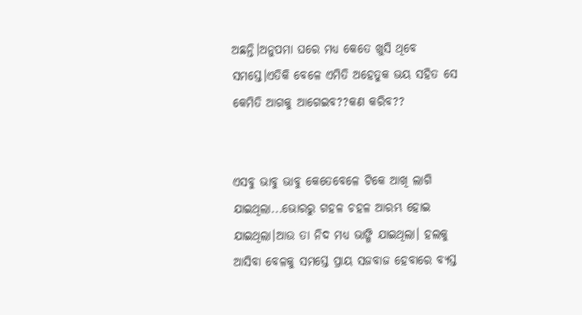ଅଛନ୍ତି।ଅନୁପମା ଘରେ ମଧ୍ୟ କେତେ ଖୁସି ଥିବେ ସମସ୍ତେ।ଏତିକି ବେଳେ ଏମିତି ଅହେତୁକ ଭୟ ସହିତ ସେ କେମିତି ଆଗକୁ ଆଗେଇବ??କଣ କରିବ??


ଏସବୁ ଭାବୁ ଭାବୁ କେତେବେଳେ ଟିକେ ଆଖି ଲାଗି ଯାଇଥିଲା...ଭୋରରୁ ଗହଳ ଚହଳ ଆରମ୍ଭ ହୋଇ ଯାଇଥିଲା।ଆଉ ତା ନିଦ ମଧ୍ୟ ଭାଙ୍ଗି ଯାଇଥିଲା। ହଲକୁ ଆସିବା ବେଳକୁ ସମସ୍ତେ ପ୍ରାୟ ସଜବାଜ ହେବାରେ ବ୍ୟସ୍ତ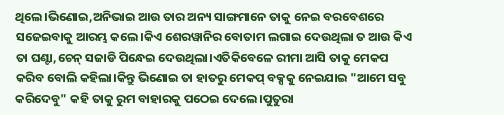ଥିଲେ।ଭିଣୋଇ,ଅନିଭାଇ ଆଉ ତାର ଅନ୍ୟ ସାଙ୍ଗମାନେ ତାକୁ ନେଇ ବରବେଶରେ ସଜେଇବାକୁ ଆରମ୍ଭ କଲେ।କିଏ ଶେରୱାନିର ବୋତାମ ଲଗାଇ ଦେଉଥିଲା ତ ଆଉ କିଏ ତା ଘଣ୍ଟା,ଚେନ୍ ସଜାଡି ପିନ୍ଧେଇ ଦେଉଥିଲା।ଏତିକିବେଳେ ରୀମା ଆସି ତାକୁ ମେକପ କରିବ ବୋଲି କହିଲା।କିନ୍ତୁ ଭିଣୋଇ ତା ହାତରୁ ମେକପ୍ ବକ୍ସକୁ ନେଇଯାଇ "ଆମେ ସବୁ କରିଦେବୁ" କହି ତାକୁ ରୁମ ବାହାରକୁ ପଠେଇ ଦେଲେ।ପୁତୁରା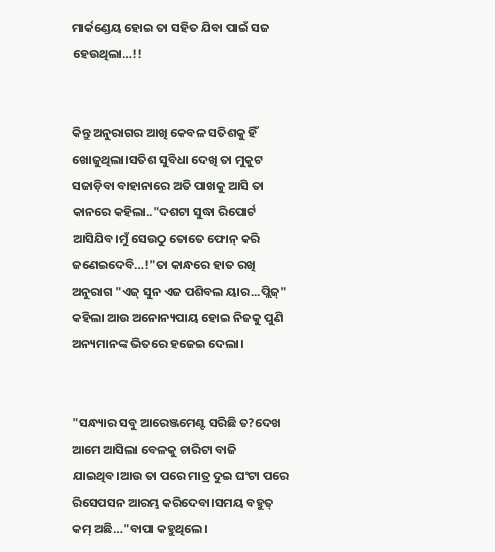ମାର୍କଣ୍ଡେୟ ହୋଇ ତା ସହିତ ଯିବା ପାଇଁ ସଜ ହେଉଥିଲା…!!


କିନ୍ତୁ ଅନୁରାଗର ଆଖି କେବଳ ସତିଶକୁ ହିଁ ଖୋଜୁଥିଲା।ସତିଶ ସୁବିଧା ଦେଖି ତା ମୁକୁଟ ସଜାଡ଼ିବା ବାହାନାରେ ଅତି ପାଖକୁ ଆସି ତା କାନରେ କହିଲା.."ଦଶଟା ସୁଦ୍ଧା ରିପୋର୍ଟ ଆସିଯିବ।ମୁଁ ସେଉଠୁ ତୋତେ ଫୋନ୍ କରି ଜଣେଇଦେବି…!"ତା କାନ୍ଧରେ ହାତ ରଖି ଅନୁରାଗ "ଏଜ୍ ସୁନ ଏଜ ପଶିବଲ ୟାର...ପ୍ଲିଜ୍" କହିଲା ଆଉ ଅନୋନ୍ୟପାୟ ହୋଇ ନିଜକୁ ପୁଣି ଅନ୍ୟମାନଙ୍କ ଭିତରେ ହଜେଇ ଦେଲା।


"ସନ୍ଧ୍ୟାର ସବୁ ଆରେଞ୍ଜମେଣ୍ଟ ସରିଛି ତ?ଦେଖ ଆମେ ଆସିଲା ବେଳକୁ ଚାରିଟା ବାଜି ଯାଇଥିବ।ଆଉ ତା ପରେ ମାତ୍ର ଦୁଇ ଘଂଟା ପରେ ରିସେପସନ ଆରମ୍ଭ କରିଦେବା।ସମୟ ବହୁତ୍ କମ୍ ଅଛି…"ବାପା କହୁଥିଲେ।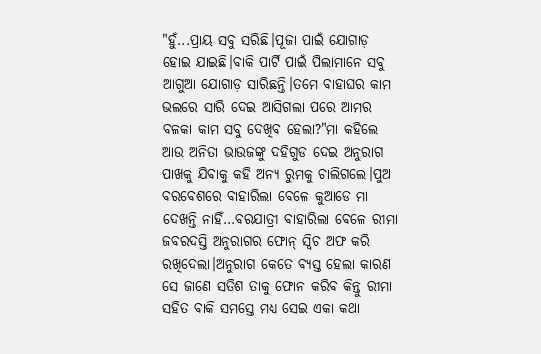"ହୁଁ...ପ୍ରାୟ ସବୁ ସରିଛି।ପୂଜା ପାଇଁ ଯୋଗାଡ଼ ହୋଇ ଯାଇଛି।ବାକି ପାର୍ଟି ପାଇଁ ପିଲାମାନେ ସବୁ ଆଗୁଆ ଯୋଗାଡ଼ ସାରିଛନ୍ତି।ତମେ ବାହାଘର କାମ ଭଲରେ ସାରି ଦେଇ ଆସିଗଲା ପରେ ଆମର ବଳକା କାମ ସବୁ ଦେଖିବ ହେଲା?"ମା କହିଲେ ଆଉ ଅନିତା ଭାଉଜଙ୍କୁ ଦହିଗୁଡ ଦେଇ ଅନୁରାଗ ପାଖକୁ ଯିବାକୁ କହି ଅନ୍ୟ ରୁମକୁ ଚାଲିଗଲେ।ପୁଅ ବରବେଶରେ ବାହାରିଲା ବେଳେ କୁଆଡେ ମା ଦେଖନ୍ତି ନାହିଁ…ବରଯାତ୍ରୀ ବାହାରିଲା ବେଳେ ରୀମା ଜବରଦସ୍ତି ଅନୁରାଗର ଫୋନ୍ ସ୍ୱିଚ ଅଫ କରି ରଖିଦେଲା।ଅନୁରାଗ କେତେ ବ୍ୟସ୍ତ ହେଲା କାରଣ ସେ ଜାଣେ ସତିଶ ତାକୁ ଫୋନ କରିବ କିନ୍ତୁ ରୀମା ସହିତ ବାକି ସମସ୍ତେ ମଧ୍ୟ ସେଇ ଏକା କଥା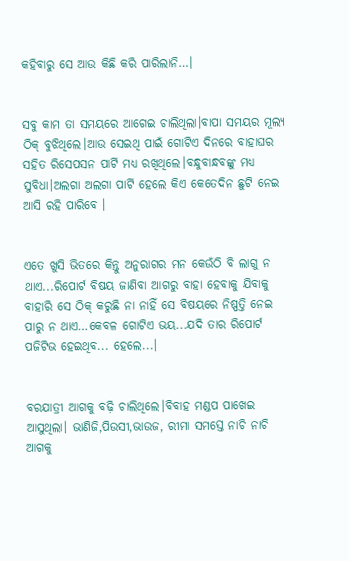କହିବାରୁ ସେ ଆଉ କିଛି କରି ପାରିଲାନି…।


ସବୁ କାମ ତା ସମୟରେ ଆଗେଇ ଚାଲିଥିଲା।ବାପା ସମୟର ମୂଲ୍ୟ ଠିକ୍ ବୁଝିଥିଲେ।ଆଉ ସେଇଥି ପାଇଁ ଗୋଟିଏ ଦିନରେ ବାହାଘର ସହିତ ରିସେପସନ ପାର୍ଟି ମଧ୍ୟ ରଖିଥିଲେ।ବନ୍ଧୁବାନ୍ଧବଙ୍କୁ ମଧ୍ୟ ସୁବିଧା।ଅଲଗା ଅଲଗା ପାର୍ଟି ହେଲେ କିଏ କେତେଦିନ ଛୁଟି ନେଇ ଆସି ରହି ପାରିବେ ।


ଏତେ ଖୁସି ଭିତରେ କିନ୍ତୁ ଅନୁରାଗର ମନ କେଉଁଠି ବି ଲାଗୁ ନ ଥାଏ...ରିପୋର୍ଟ ବିଷୟ ଜାଣିବା ଆଗରୁ ବାହା ହେବାକୁ ଯିବାକୁ ବାହାରି ସେ ଠିକ୍ କରୁଛି ନା ନାହିଁ ସେ ବିଷୟରେ ନିଷ୍ପତ୍ତି ନେଇ ପାରୁ ନ ଥାଏ…କେବଳ ଗୋଟିଏ ଭୟ...ଯଦି ତାର ରିପୋର୍ଟ ପଜିଟିଭ ହେଇଥିବ... ହେଲେ...।


ବରଯାତ୍ରୀ ଆଗକୁ ବଢ଼ି ଚାଲିଥିଲେ।ବିବାହ ମଣ୍ଡପ ପାଖେଇ ଆସୁଥିଲା। ଭାଣିଜି,ପିଉସୀ,ଭାଉଜ, ରୀମା ସମସ୍ତେ ନାଚି ନାଚି ଆଗକୁ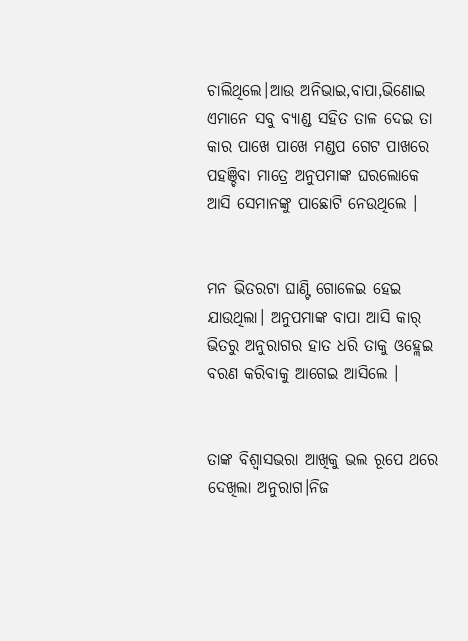ଚାଲିଥିଲେ।ଆଉ ଅନିଭାଇ,ବାପା,ଭିଣୋଇ ଏମାନେ ସବୁ ବ୍ୟାଣ୍ଡ ସହିତ ତାଳ ଦେଇ ତା କାର ପାଖେ ପାଖେ ମଣ୍ଡପ ଗେଟ ପାଖରେ ପହଞ୍ଚିବା ମାତ୍ରେ ଅନୁପମାଙ୍କ ଘରଲୋକେ ଆସି ସେମାନଙ୍କୁ ପାଛୋଟି ନେଉଥିଲେ ।


ମନ ଭିତରଟା ଘାଣ୍ଟି ଗୋଳେଇ ହେଇ ଯାଉଥିଲା। ଅନୁପମାଙ୍କ ବାପା ଆସି କାର୍ ଭିତରୁ ଅନୁରାଗର ହାତ ଧରି ତାକୁ ଓହ୍ଲେଇ ବରଣ କରିବାକୁ ଆଗେଇ ଆସିଲେ ।


ତାଙ୍କ ବିଶ୍ଵାସଭରା ଆଖିକୁ ଭଲ ରୂପେ ଥରେ ଦେଖିଲା ଅନୁରାଗ।ନିଜ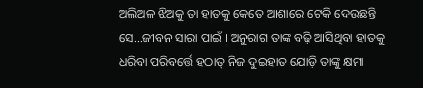ଅଲିଅଳ ଝିଅକୁ ତା ହାତକୁ କେତେ ଆଶାରେ ଟେକି ଦେଉଛନ୍ତି ସେ...ଜୀବନ ସାରା ପାଇଁ । ଅନୁରାଗ ତାଙ୍କ ବଢ଼ି ଆସିଥିବା ହାତକୁ ଧରିବା ପରିବର୍ତ୍ତେ ହଠାତ୍ ନିଜ ଦୁଇହାତ ଯୋଡ଼ି ତାଙ୍କୁ କ୍ଷମା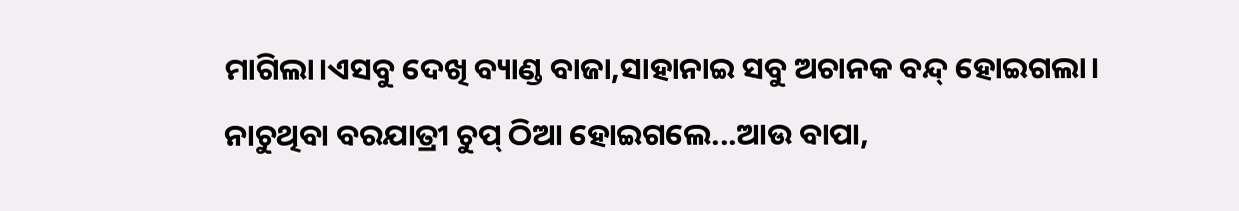ମାଗିଲା।ଏସବୁ ଦେଖି ବ୍ୟାଣ୍ଡ ବାଜା,ସାହାନାଇ ସବୁ ଅଚାନକ ବନ୍ଦ୍ ହୋଇଗଲା। ନାଚୁଥିବା ବରଯାତ୍ରୀ ଚୁପ୍ ଠିଆ ହୋଇଗଲେ...ଆଉ ବାପା,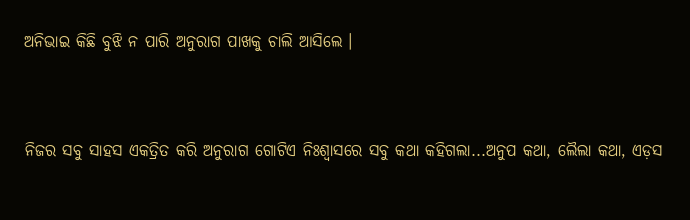ଅନିଭାଇ କିଛି ବୁଝି ନ ପାରି ଅନୁରାଗ ପାଖକୁ ଚାଲି ଆସିଲେ ।


ନିଜର ସବୁ ସାହସ ଏକତ୍ରିତ କରି ଅନୁରାଗ ଗୋଟିଏ ନିଃଶ୍ୱାସରେ ସବୁ କଥା କହିଗଲା...ଅନୁପ କଥା, ଲୈଲା କଥା, ଏଡ଼ସ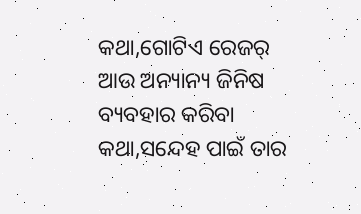କଥା,ଗୋଟିଏ ରେଜର୍ ଆଉ ଅନ୍ୟାନ୍ୟ ଜିନିଷ ବ୍ୟବହାର କରିବା କଥା,ସନ୍ଦେହ ପାଇଁ ତାର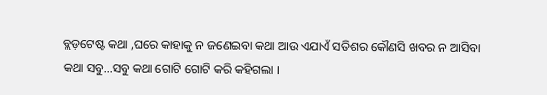ବ୍ଲଡ଼ଟେଷ୍ଟ କଥା ,ଘରେ କାହାକୁ ନ ଜଣେଇବା କଥା ଆଉ ଏଯାଏଁ ସତିଶର କୌଣସି ଖବର ନ ଆସିବା କଥା ସବୁ…ସବୁ କଥା ଗୋଟି ଗୋଟି କରି କହିଗଲା ।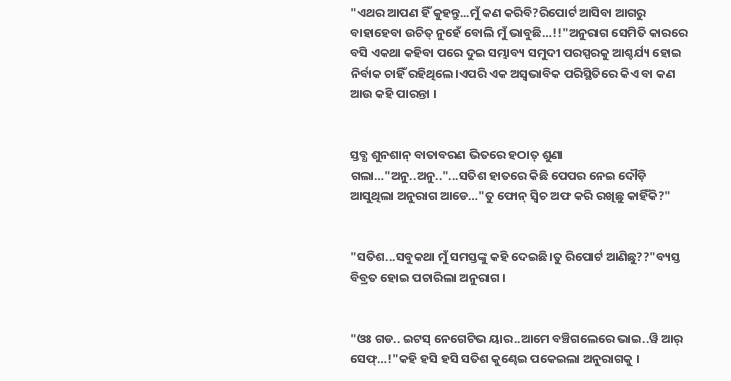"ଏଥର ଆପଣ ହିଁ କୁହନ୍ତୁ...ମୁଁ କଣ କରିବି?ରିପୋର୍ଟ ଆସିବା ଆଗରୁ ବାହାହେବା ଉଚିତ୍ ନୁହେଁ ବୋଲି ମୁଁ ଭାବୁଛି…!!"ଅନୁରାଗ ସେମିତି କାରରେ ବସି ଏକଥା କହିବା ପରେ ଦୁଇ ସମ୍ଭାବ୍ୟ ସମୁଦୀ ପରସ୍ପରକୁ ଆଶ୍ଚର୍ଯ୍ୟ ହୋଇ ନିର୍ବାକ ଚାହିଁ ରହିଥିଲେ।ଏପରି ଏକ ଅସ୍ବଭାବିକ ପରିସ୍ଥିତିରେ କିଏ ବା କଣ ଆଉ କହି ପାରନ୍ତା ।


ସ୍ତବ୍ଧ ଶୁନଶାନ୍ ବାତାବରଣ ଭିତରେ ହଠାତ୍ ଶୁଣା ଗଲା…"ଅନୁ..ଅନୁ.."...ସତିଶ ହାତରେ କିଛି ପେପର ନେଇ ଦୌଡ଼ି ଆସୁଥିଲା ଅନୁରାଗ ଆଡେ…"ତୁ ଫୋନ୍ ସ୍ଵିଚ ଅଫ କରି ରଖିଛୁ କାହିଁକି?"


"ସତିଶ...ସବୁକଥା ମୁଁ ସମସ୍ତଙ୍କୁ କହି ଦେଇଛି।ତୁ ରିପୋର୍ଟ ଆଣିଛୁ??"ବ୍ୟସ୍ତ ବିବ୍ରତ ହୋଇ ପଚାରିଲା ଅନୁରାଗ ।


"ଓଃ ଗଡ.. ଇଟସ୍ ନେଗେଟିଭ ୟାର..ଆମେ ବଞ୍ଚିଗଲେରେ ଭାଇ..ୱି ଆର୍ ସେଫ୍…!"କହି ହସି ହସି ସତିଶ କୁଣ୍ଢେଇ ପକେଇଲା ଅନୁରାଗକୁ ।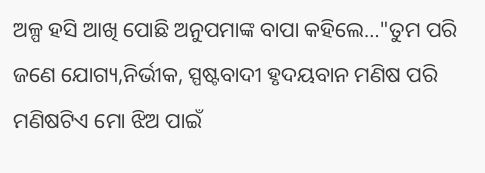ଅଳ୍ପ ହସି ଆଖି ପୋଛି ଅନୁପମାଙ୍କ ବାପା କହିଲେ…"ତୁମ ପରି ଜଣେ ଯୋଗ୍ୟ,ନିର୍ଭୀକ, ସ୍ପଷ୍ଟବାଦୀ ହୃଦୟବାନ ମଣିଷ ପରି ମଣିଷଟିଏ ମୋ ଝିଅ ପାଇଁ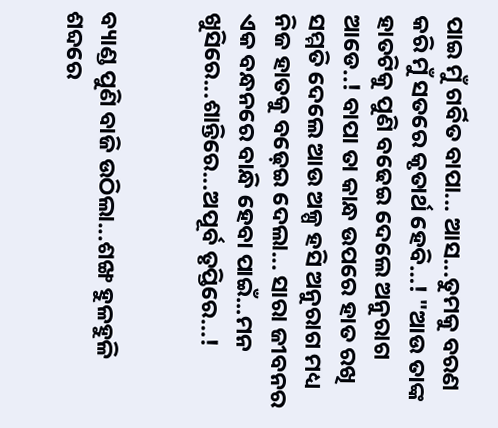ପାଇ ମୁଁ ଗର୍ବିତ ବାପା... ଆସ...ତୁମକୁ ବରଣ କରି ମୁଁ ସତରେ କୃତାର୍ଥ ହେବି…! "ଆଉ ତାଙ୍କ ହାତଟିକୁ ପୁଣି ବଢେଇ ଦେଲେ ଅନୁରାଗ ଆଡେ..! ବାପା ତା କାନ୍ଧ ଉପରେ ହାତ ରଖି ସମ୍ମତି ଦେଲେ ଆଉ ଅଳ୍ପ ହସି ଅନୁରାଗ ମଧ୍ୟ ନିଜ ହାତକୁ ବଢ଼େଇ ଦେଲା... ସାରା ଜୀବନର ଏକ ବନ୍ଧନରେ ବାନ୍ଧି ହେବା ପାଇଁ...ମନ ଖୁସିରେ...ଶାନ୍ତିରେ...ଅପୂର୍ବ ତୃପ୍ତିରେ…!


ବ୍ୟାଣ୍ଡ ପୁଣି ବାଜି ଉଠିଲା...ଶଙ୍ଖ ହୁଳହୁଳି ଶବ୍ଦରେ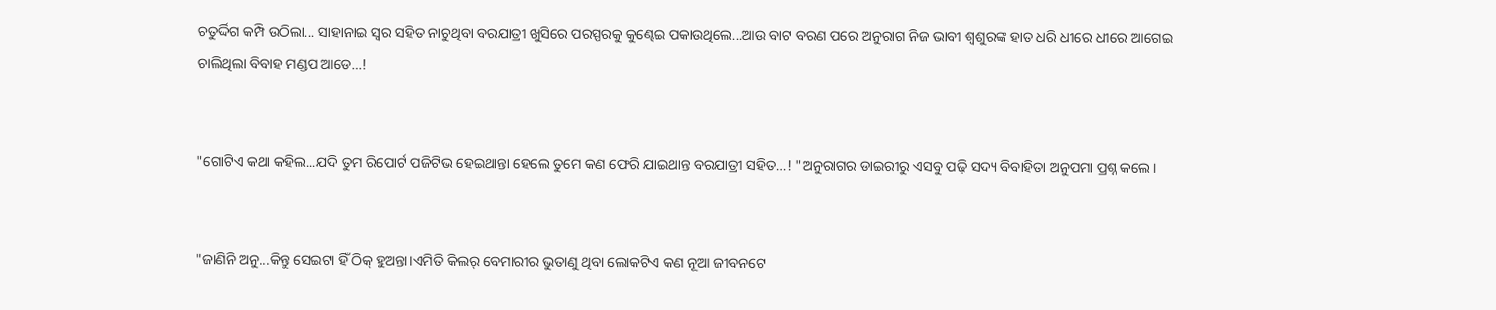ଚତୁର୍ଦ୍ଦିଗ କମ୍ପି ଉଠିଲା... ସାହାନାଇ ସ୍ଵର ସହିତ ନାଚୁଥିବା ବରଯାତ୍ରୀ ଖୁସିରେ ପରସ୍ପରକୁ କୁଣ୍ଢେଇ ପକାଉଥିଲେ...ଆଉ ବାଟ ବରଣ ପରେ ଅନୁରାଗ ନିଜ ଭାବୀ ଶ୍ବଶୁରଙ୍କ ହାତ ଧରି ଧୀରେ ଧୀରେ ଆଗେଇ ଚାଲିଥିଲା ବିବାହ ମଣ୍ଡପ ଆଡେ…!


"ଗୋଟିଏ କଥା କହିଲ...ଯଦି ତୁମ ରିପୋର୍ଟ ପଜିଟିଭ ହେଇଥାନ୍ତା ହେଲେ ତୁମେ କଣ ଫେରି ଯାଇଥାନ୍ତ ବରଯାତ୍ରୀ ସହିତ…! "ଅନୁରାଗର ଡାଇରୀରୁ ଏସବୁ ପଢ଼ି ସଦ୍ୟ ବିବାହିତା ଅନୁପମା ପ୍ରଶ୍ନ କଲେ।


"ଜାଣିନି ଅନୁ...କିନ୍ତୁ ସେଇଟା ହିଁ ଠିକ୍ ହୁଅନ୍ତା।ଏମିତି କିଲର୍ ବେମାରୀର ଭୁତାଣୁ ଥିବା ଲୋକଟିଏ କଣ ନୂଆ ଜୀବନଟେ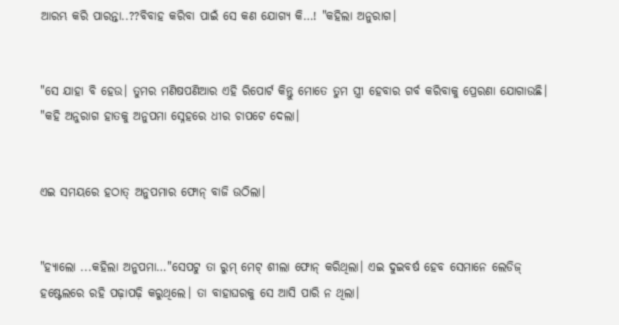ଆରମ୍ଭ କରି ପାରନ୍ତା..??ବିବାହ କରିବା ପାଇଁ ସେ କଣ ଯୋଗ୍ୟ କି…! "କହିଲା ଅନୁରାଗ।


"ସେ ଯାହା ବି ହେଉ। ତୁମର ମଣିଷପଣିଆର ଏହି ରିପୋର୍ଟ କିନ୍ତୁ ମୋତେ ତୁମ ସ୍ତ୍ରୀ ହେବାର ଗର୍ବ କରିବାକୁ ପ୍ରେରଣା ଯୋଗାଉଛି। "କହି ଅନୁରାଗ ହାତକୁ ଅନୁପମା ସ୍ନେହରେ ଧୀର ଚାପଟେ ଦେଲା।


ଏଇ ସମୟରେ ହଠାତ୍ ଅନୁପମାର ଫୋନ୍ ବାଜି ଉଠିଲା।


"ହ୍ୟାଲୋ ...କହିଲା ଅନୁପମା…"ସେପଟୁ ତା ରୁମ୍ ମେଟ୍ ଶୀଲା ଫୋନ୍ କରିଥିଲା। ଏଇ ଦୁଇବର୍ଷ ହେବ ସେମାନେ ଲେଡିଜ୍ ହଷ୍ଟେଲରେ ରହି ପଢ଼ାପଢ଼ି କରୁଥିଲେ। ତା ବାହାଘରକୁ ସେ ଆସି ପାରି ନ ଥିଲା।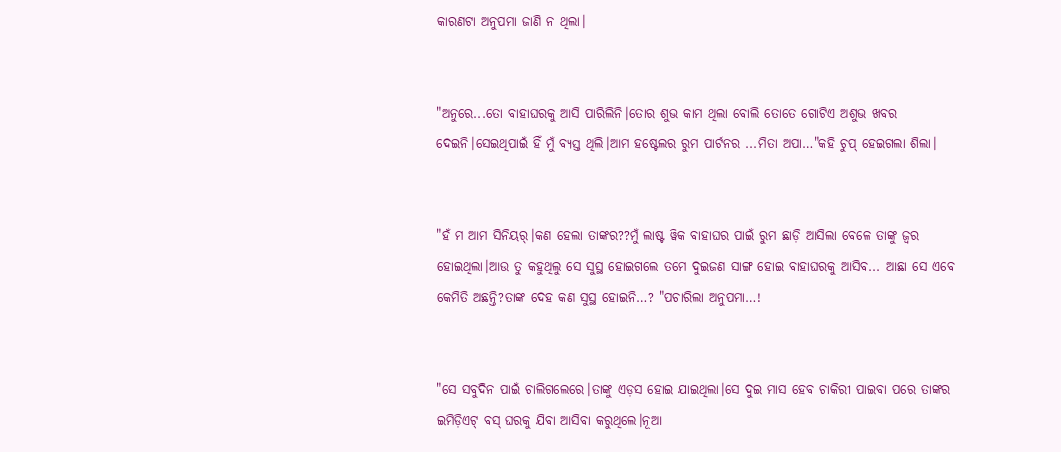କାରଣଟା ଅନୁପମା ଜାଣି ନ ଥିଲା।


"ଅନୁରେ...ତୋ ବାହାଘରକୁ ଆସି ପାରିଲିନି।ତୋର ଶୁଭ କାମ ଥିଲା ବୋଲି ତୋତେ ଗୋଟିଏ ଅଶୁଭ ଖବର ଦେଇନି।ସେଇଥିପାଇଁ ହିଁ ମୁଁ ବ୍ୟସ୍ତ ଥିଲି।ଆମ ହଷ୍ଟେଲର ରୁମ ପାର୍ଟନର ...ମିତା ଅପା…"କହି ଚୁପ୍ ହେଇଗଲା ଶିଲା।


"ହଁ ମ ଆମ ସିନିୟର୍।କଣ ହେଲା ତାଙ୍କର??ମୁଁ ଲାଷ୍ଟ ୱିକ ବାହାଘର ପାଇଁ ରୁମ ଛାଡ଼ି ଆସିଲା ବେଳେ ତାଙ୍କୁ ଜ୍ଵର ହୋଇଥିଲା।ଆଉ ତୁ କହୁଥିଲୁ ସେ ସୁସ୍ଥ ହୋଇଗଲେ ତମେ ଦୁଇଜଣ ସାଙ୍ଗ ହୋଇ ବାହାଘରକୁ ଆସିବ... ଆଛା ସେ ଏବେ କେମିତି ଅଛନ୍ତି?ତାଙ୍କ ଦେହ କଣ ସୁସ୍ଥ ହୋଇନି…? "ପଚାରିଲା ଅନୁପମା…!


"ସେ ସବୁଦିନ ପାଇଁ ଚାଲିଗଲେରେ।ତାଙ୍କୁ ଏଡ଼ସ ହୋଇ ଯାଇଥିଲା।ସେ ଦୁଇ ମାସ ହେବ ଚାକିରୀ ପାଇବା ପରେ ତାଙ୍କର ଇମିଡ଼ିଏଟ୍ ବସ୍ ଘରକୁ ଯିବା ଆସିବା କରୁଥିଲେ।ନୂଆ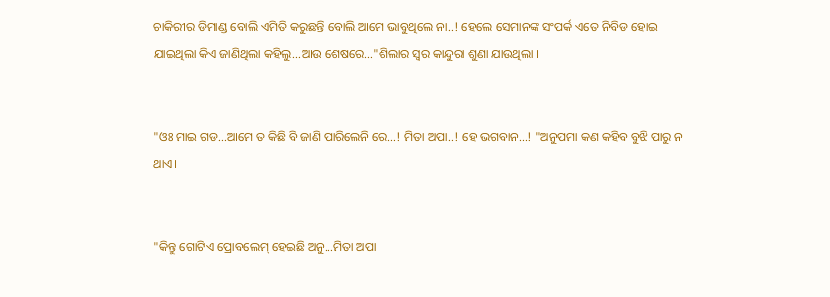ଚାକିରୀର ଡିମାଣ୍ଡ ବୋଲି ଏମିତି କରୁଛନ୍ତି ବୋଲି ଆମେ ଭାବୁଥିଲେ ନା..! ହେଲେ ସେମାନଙ୍କ ସଂପର୍କ ଏତେ ନିବିଡ ହୋଇ ଯାଇଥିଲା କିଏ ଜାଣିଥିଲା କହିଲୁ...ଆଉ ଶେଷରେ…"ଶିଲାର ସ୍ଵର କାନ୍ଦୁରା ଶୁଣା ଯାଉଥିଲା ।


"ଓଃ ମାଇ ଗଡ...ଆମେ ତ କିଛି ବି ଜାଣି ପାରିଲେନି ରେ…! ମିତା ଅପା..! ହେ ଭଗବାନ…! "ଅନୁପମା କଣ କହିବ ବୁଝି ପାରୁ ନ ଥାଏ।


"କିନ୍ତୁ ଗୋଟିଏ ପ୍ରୋବଲେମ୍ ହେଇଛି ଅନୁ...ମିତା ଅପା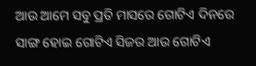ଆଉ ଆମେ ସବୁ ପ୍ରତି ମାସରେ ଗୋଟିଏ ଦିନରେ ସାଙ୍ଗ ହୋଇ ଗୋଟିଏ ସିଜର ଆଉ ଗୋଟିଏ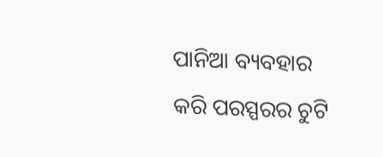ପାନିଆ ବ୍ୟବହାର କରି ପରସ୍ପରର ଚୁଟି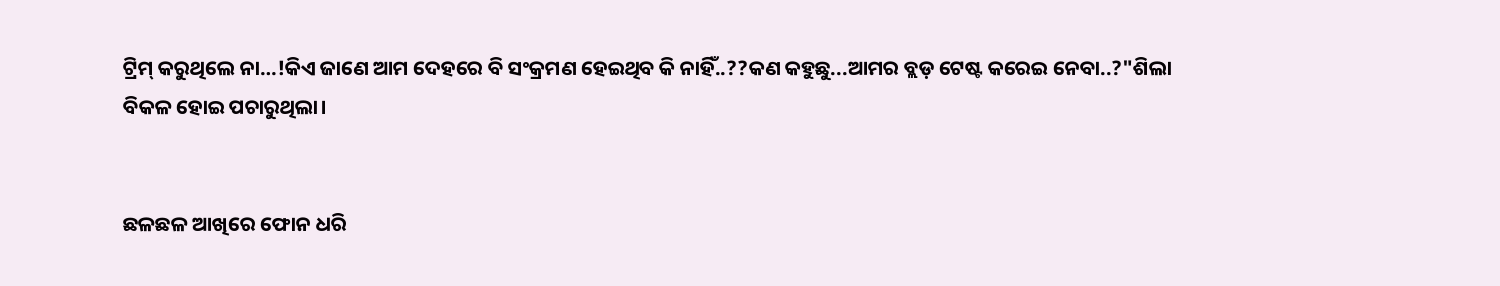ଟ୍ରିମ୍ କରୁଥିଲେ ନା…!କିଏ ଜାଣେ ଆମ ଦେହରେ ବି ସଂକ୍ରମଣ ହେଇଥିବ କି ନାହିଁ..??କଣ କହୁଛୁ...ଆମର ବ୍ଲଡ଼ ଟେଷ୍ଟ କରେଇ ନେବା..?"ଶିଲା ବିକଳ ହୋଇ ପଚାରୁଥିଲା।


ଛଳଛଳ ଆଖିରେ ଫୋନ ଧରି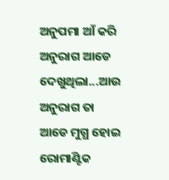ଅନୁପମା ଆଁ କରି ଅନୁରାଗ ଆଡେ ଦେଖୁଥିଲା...ଆଉ ଅନୁରାଗ ତା ଆଡେ ମୁଗ୍ଧ ହୋଇ ରୋମାଣ୍ଟିକ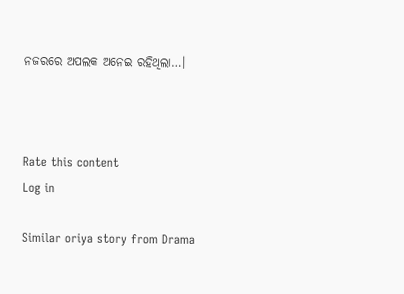ନଜରରେ ଅପଲକ ଅନେଇ ରହିଥିଲା…।



Rate this content
Log in

Similar oriya story from Drama